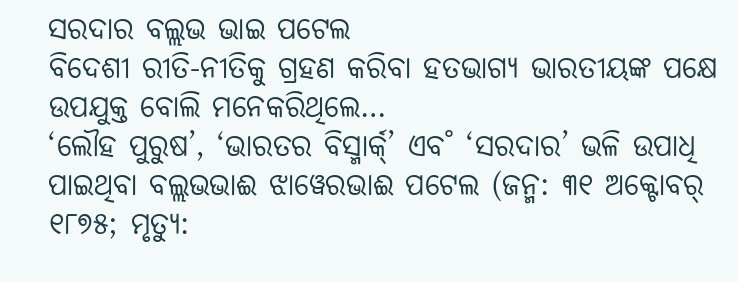ସରଦାର ବଲ୍ଲଭ ଭାଇ ପଟେଲ
ବିଦେଶୀ ରୀତି-ନୀତିକୁ ଗ୍ରହଣ କରିବା ହତଭାଗ୍ୟ ଭାରତୀୟଙ୍କ ପକ୍ଷେ ଉପଯୁକ୍ତ ବୋଲି ମନେକରିଥିଲେ…
‘ଲୌହ ପୁରୁଷ’, ‘ଭାରତର ବିସ୍ମାର୍କ୍’ ଏବ˚ ‘ସରଦାର’ ଭଳି ଉପାଧି ପାଇଥିବା ବଲ୍ଲଭଭାଈ ଝାୱେରଭାଈ ପଟେଲ (ଜନ୍ମ: ୩୧ ଅକ୍ଟୋବର୍ ୧୮୭୫; ମୃତ୍ୟୁ: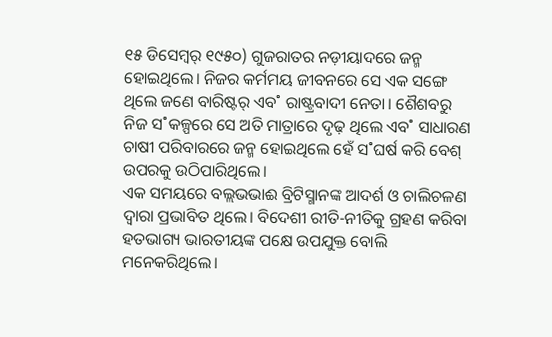୧୫ ଡିସେମ୍ବର୍ ୧୯୫୦) ଗୁଜରାତର ନଡ଼ୀୟାଦରେ ଜନ୍ମ ହୋଇଥିଲେ। ନିଜର କର୍ମମୟ ଜୀବନରେ ସେ ଏକ ସଙ୍ଗେ ଥିଲେ ଜଣେ ବାରିଷ୍ଟର୍ ଏବ˚ ରାଷ୍ଟ୍ରବାଦୀ ନେତା। ଶୈଶବରୁ ନିଜ ସ˚କଳ୍ପରେ ସେ ଅତି ମାତ୍ରାରେ ଦୃଢ଼ ଥିଲେ ଏବ˚ ସାଧାରଣ ଚାଷୀ ପରିବାରରେ ଜନ୍ମ ହୋଇଥିଲେ ହେଁ ସ˚ଘର୍ଷ କରି ବେଶ୍ ଉପରକୁ ଉଠିପାରିଥିଲେ।
ଏକ ସମୟରେ ବଲ୍ଲଭଭାଈ ବ୍ରିଟିସ୍ମାନଙ୍କ ଆଦର୍ଶ ଓ ଚାଲିଚଳଣ ଦ୍ବାରା ପ୍ରଭାବିତ ଥିଲେ। ବିଦେଶୀ ରୀତି-ନୀତିକୁ ଗ୍ରହଣ କରିବା ହତଭାଗ୍ୟ ଭାରତୀୟଙ୍କ ପକ୍ଷେ ଉପଯୁକ୍ତ ବୋଲି ମନେକରିଥିଲେ।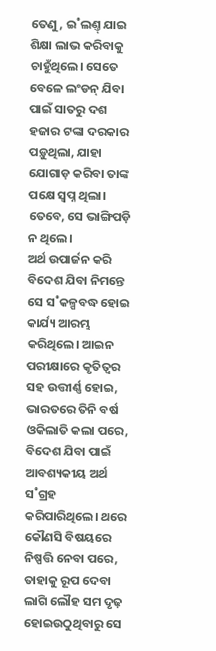ତେଣୁ, ଇ˚ଲଣ୍ତ୍ ଯାଇ ଶିକ୍ଷା ଲାଭ କରିବାକୁ ଚାହୁଁଥିଲେ। ସେତେ ବେଳେ ଲଂଡନ୍ ଯିବା ପାଇଁ ସାତରୁ ଦଶ ହଜାର ଟଙ୍କା ଦରକାର ପଡ଼ୁଥିଲା, ଯାହା ଯୋଗାଡ଼ କରିବା ତାଙ୍କ ପକ୍ଷେ ସ୍ବପ୍ନ ଥିଲା। ତେବେ, ସେ ଭାଙ୍ଗିପଡ଼ି ନ ଥିଲେ।
ଅର୍ଥ ଉପାର୍ଜନ କରି ବିଦେଶ ଯିବା ନିମନ୍ତେ ସେ ସ˚କଳ୍ପବଦ୍ଧ ହୋଇ କାର୍ଯ୍ୟ ଆରମ୍ଭ କରିଥିଲେ। ଆଇନ ପରୀକ୍ଷାରେ କୃତିତ୍ବର ସହ ଉତ୍ତୀର୍ଣ୍ଣ ହୋଇ, ଭାରତରେ ତିନି ବର୍ଷ ଓକିଲାତି କଲା ପରେ, ବିଦେଶ ଯିବା ପାଇଁ ଆବଶ୍ୟକୀୟ ଅର୍ଥ ସ˚ଗ୍ରହ କରିପାରିଥିଲେ। ଥରେ କୌଣସି ବିଷୟରେ ନିଷ୍ପତ୍ତି ନେବା ପରେ, ତାହାକୁ ରୂପ ଦେବା ଲାଗି ଲୌହ ସମ ଦୃଢ଼ ହୋଇଉଠୁଥିବାରୁ ସେ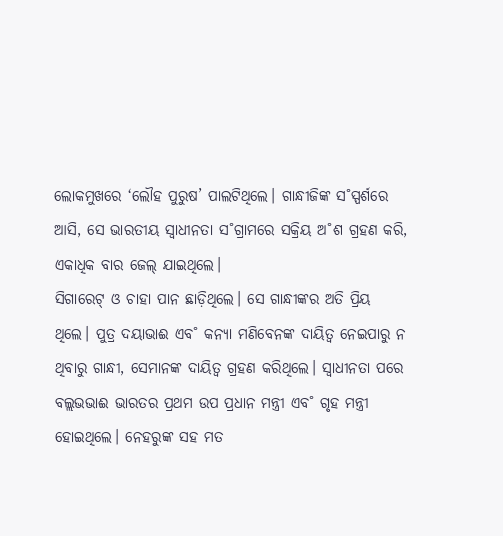ଲୋକମୁଖରେ ‘ଲୌହ ପୁରୁଷ’ ପାଲଟିଥିଲେ। ଗାନ୍ଧୀଜିଙ୍କ ସ˚ସ୍ପର୍ଶରେ ଆସି, ସେ ଭାରତୀୟ ସ୍ବାଧୀନତା ସ˚ଗ୍ରାମରେ ସକ୍ରିୟ ଅ˚ଶ ଗ୍ରହଣ କରି, ଏକାଧିକ ବାର ଜେଲ୍ ଯାଇଥିଲେ।
ସିଗାରେଟ୍ ଓ ଚାହା ପାନ ଛାଡ଼ିଥିଲେ। ସେ ଗାନ୍ଧୀଙ୍କର ଅତି ପ୍ରିୟ ଥିଲେ। ପୁତ୍ର ଦୟାଭାଈ ଏବ˚ କନ୍ୟା ମଣିବେନଙ୍କ ଦାୟିତ୍ବ ନେଇପାରୁ ନ ଥିବାରୁ ଗାନ୍ଧୀ, ସେମାନଙ୍କ ଦାୟିତ୍ବ ଗ୍ରହଣ କରିଥିଲେ। ସ୍ବାଧୀନତା ପରେ ବଲ୍ଲଭଭାଈ ଭାରତର ପ୍ରଥମ ଉପ ପ୍ରଧାନ ମନ୍ତ୍ରୀ ଏବ˚ ଗୃହ ମନ୍ତ୍ରୀ ହୋଇଥିଲେ। ନେହରୁଙ୍କ ସହ ମତ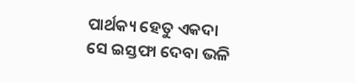ପାର୍ଥକ୍ୟ ହେତୁ ଏକଦା ସେ ଇସ୍ତଫା ଦେବା ଭଳି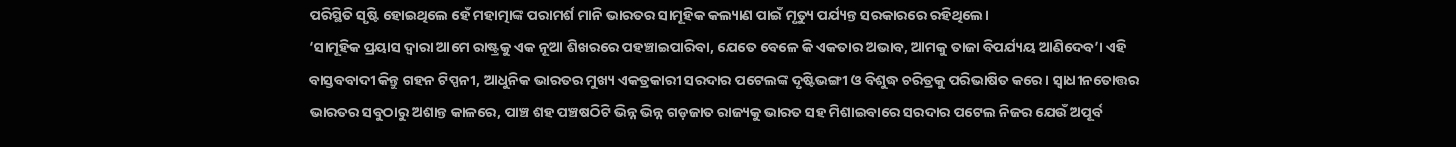ପରିସ୍ଥିତି ସୃଷ୍ଟି ହୋଇଥିଲେ ହେଁ ମହାତ୍ମାଙ୍କ ପରାମର୍ଶ ମାନି ଭାରତର ସାମୂହିକ କଲ୍ୟାଣ ପାଇଁ ମୃତ୍ୟୁ ପର୍ଯ୍ୟନ୍ତ ସରକାରରେ ରହିଥିଲେ।
‘ସାମୂହିକ ପ୍ରୟାସ ଦ୍ବାରା ଆମେ ରାଷ୍ଟ୍ରକୁ ଏକ ନୂଆ ଶିଖରରେ ପହଞ୍ଚାଇପାରିବା, ଯେତେ ବେଳେ କି ଏକତାର ଅଭାବ, ଆମକୁ ତାଜା ବିପର୍ଯ୍ୟୟ ଆଣିଦେବ’। ଏହି ବାସ୍ତବବାଦୀ କିନ୍ତୁ ଗହନ ଟିପ୍ପନୀ, ଆଧୁନିକ ଭାରତର ମୁଖ୍ୟ ଏକତ୍ରକାରୀ ସରଦାର ପଟେଲଙ୍କ ଦୃଷ୍ଟିଭଙ୍ଗୀ ଓ ବିଶୁଦ୍ଧ ଚରିତ୍ରକୁ ପରିଭାଷିତ କରେ। ସ୍ବାଧୀନତୋତ୍ତର ଭାରତର ସବୁଠାରୁ ଅଶାନ୍ତ କାଳରେ, ପାଞ୍ଚ ଶହ ପଞ୍ଚଷଠିଟି ଭିନ୍ନ ଭିନ୍ନ ଗଡ଼ଜାତ ରାଜ୍ୟକୁ ଭାରତ ସହ ମିଶାଇବାରେ ସରଦାର ପଟେଲ ନିଜର ଯେଉଁ ଅପୂର୍ବ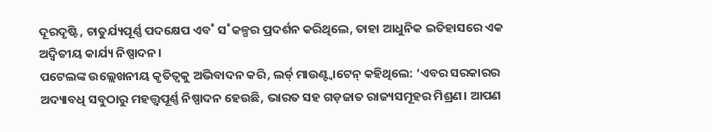ଦୂରଦୃଷ୍ଟି, ଚାତୁର୍ଯ୍ୟପୂର୍ଣ୍ଣ ପଦକ୍ଷେପ ଏବ˚ ସ˚କଳ୍ପର ପ୍ରଦର୍ଶନ କରିଥିଲେ, ତାହା ଆଧୁନିକ ଇତିହାସରେ ଏକ ଅଦ୍ବିତୀୟ କାର୍ଯ୍ୟ ନିଷ୍ପାଦନ।
ପଟେଲଙ୍କ ଉଲ୍ଲେଖନୀୟ କୃତିତ୍ବକୁ ଅଭିବାଦନ କରି, ଲର୍ଡ୍ ମାଉଣ୍ଟ୍ବାଟେନ୍ କହିଥିଲେ: ‘ଏବର ସରକାରର ଅଦ୍ୟାବଧି ସବୁଠାରୁ ମହତ୍ତ୍ବପୂର୍ଣ୍ଣ ନିଷ୍ପାଦନ ହେଉଛି, ଭାରତ ସହ ଗଡ଼ଜାତ ରାଜ୍ୟସମୂହର ମିଶ୍ରଣ। ଆପଣ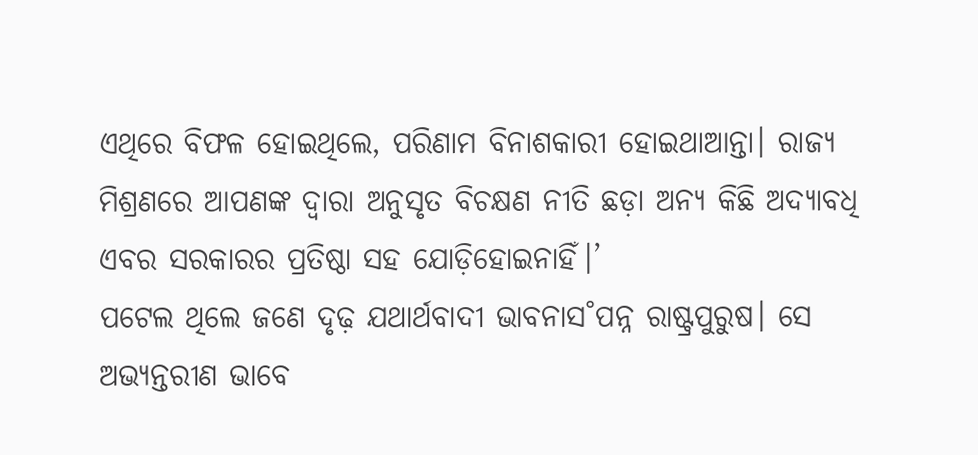ଏଥିରେ ବିଫଳ ହୋଇଥିଲେ, ପରିଣାମ ବିନାଶକାରୀ ହୋଇଥାଆନ୍ତା। ରାଜ୍ୟ ମିଶ୍ରଣରେ ଆପଣଙ୍କ ଦ୍ବାରା ଅନୁସୃତ ବିଚକ୍ଷଣ ନୀତି ଛଡ଼ା ଅନ୍ୟ କିଛି ଅଦ୍ୟାବଧି ଏବର ସରକାରର ପ୍ରତିଷ୍ଠା ସହ ଯୋଡ଼ିହୋଇନାହିଁ।’
ପଟେଲ ଥିଲେ ଜଣେ ଦୃଢ଼ ଯଥାର୍ଥବାଦୀ ଭାବନାସ˚ପନ୍ନ ରାଷ୍ଟ୍ରପୁରୁଷ। ସେ ଅଭ୍ୟନ୍ତରୀଣ ଭାବେ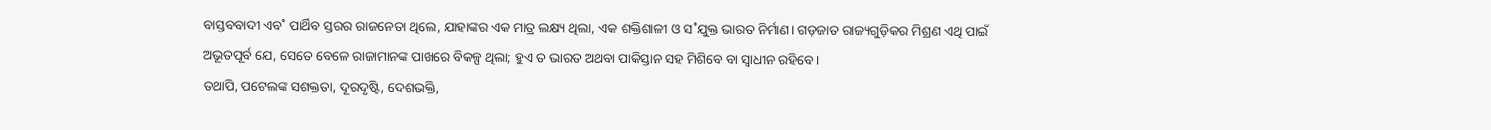ବାସ୍ତବବାଦୀ ଏବ˚ ପାର୍ଥିବ ସ୍ତରର ରାଜନେତା ଥିଲେ, ଯାହାଙ୍କର ଏକ ମାତ୍ର ଲକ୍ଷ୍ୟ ଥିଲା, ଏକ ଶକ୍ତିଶାଳୀ ଓ ସ˚ଯୁକ୍ତ ଭାରତ ନିର୍ମାଣ। ଗଡ଼ଜାତ ରାଜ୍ୟଗୁଡ଼ିକର ମିଶ୍ରଣ ଏଥି ପାଇଁ ଅଭୂତପୂର୍ବ ଯେ, ସେତେ ବେଳେ ରାଜାମାନଙ୍କ ପାଖରେ ବିକଳ୍ପ ଥିଲା; ହୁଏ ତ ଭାରତ ଅଥବା ପାକିସ୍ତାନ ସହ ମିଶିବେ ବା ସ୍ବାଧୀନ ରହିବେ।
ତଥାପି, ପଟେଲଙ୍କ ସଶକ୍ତତା, ଦୂରଦୃଷ୍ଟି, ଦେଶଭକ୍ତି,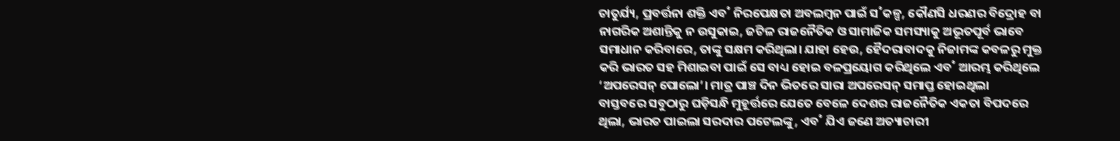ଚାତୁର୍ଯ୍ୟ, ପ୍ରବର୍ତ୍ତନା ଶକ୍ତି ଏବ˚ ନିରପେକ୍ଷତା ଅବଲମ୍ବନ ପାଇଁ ସ˚କଳ୍ପ, କୌଣସି ଧରଣର ବିଦ୍ରୋହ ବା ନାଗରିକ ଅଶାନ୍ତିକୁ ନ ଉସୁକାଇ, ଜଟିଳ ରାଜନୈତିକ ଓ ସାମାଜିକ ସମସ୍ୟାକୁ ଅଭୂତପୂର୍ବ ଭାବେ ସମାଧାନ କରିବାରେ, ତାଙ୍କୁ ସକ୍ଷମ କରିଥିଲା। ଯାହା ହେଉ, ହୈଦରାବାଦକୁ ନିଜାମଙ୍କ କବଳରୁ ମୁକ୍ତ କରି ଭାରତ ସହ ମିଶାଇବା ପାଇଁ ସେ ବାଧ୍ୟ ହୋଇ ବଳପ୍ରୟୋଗ କରିଥିଲେ ଏବ˚ ଆରମ୍ଭ କରିଥିଲେ ‘ଅପରେସନ୍ ପୋଲୋ’। ମାତ୍ର ପାଞ୍ଚ ଦିନ ଭିତରେ ସାରା ଅପରେସନ୍ ସମାପ୍ତ ହୋଇଥିଲା
ବାସ୍ତବରେ ସବୁଠାରୁ ଘଡ଼ିସନ୍ଧି ମୁହୂର୍ତ୍ତରେ ଯେତେ ବେଳେ ଦେଶର ରାଜନୈତିକ ଏକତା ବିପଦରେ ଥିଲା, ଭାରତ ପାଇଲା ସରଦାର ପଟେଲଙ୍କୁ, ଏବ˚ ଯିଏ ଜଣେ ଅତ୍ୟାଚାରୀ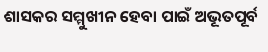ଶାସକର ସମ୍ମୁଖୀନ ହେବା ପାଇଁ ଅଭୂତପୂର୍ବ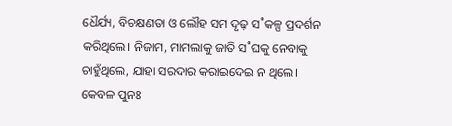ଧୈର୍ଯ୍ୟ, ବିଚକ୍ଷଣତା ଓ ଲୌହ ସମ ଦୃଢ଼ ସ˚କଳ୍ପ ପ୍ରଦର୍ଶନ କରିଥିଲେ। ନିଜାମ, ମାମଲାକୁ ଜାତି ସ˚ଘକୁ ନେବାକୁ ଚାହୁଁଥିଲେ, ଯାହା ସରଦାର କରାଇଦେଇ ନ ଥିଲେ।
କେବଳ ପୁନଃ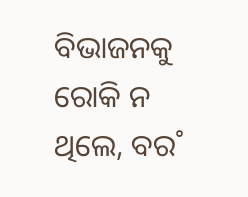ବିଭାଜନକୁ ରୋକି ନ ଥିଲେ, ବର˚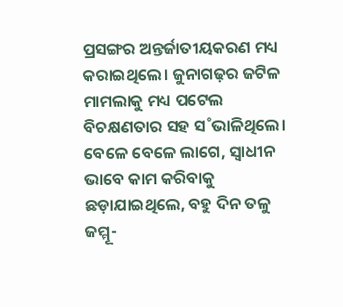ପ୍ରସଙ୍ଗର ଅନ୍ତର୍ଜାତୀୟକରଣ ମଧ୍ୟ କରାଇଥିଲେ। ଜୁନାଗଢ଼ର ଜଟିଳ ମାମଲାକୁ ମଧ୍ୟ ପଟେଲ ବିଚକ୍ଷଣତାର ସହ ସ˚ଭାଳିଥିଲେ। ବେଳେ ବେଳେ ଲାଗେ, ସ୍ବାଧୀନ ଭାବେ କାମ କରିବାକୁ ଛଡ଼ାଯାଇଥିଲେ, ବହୁ ଦିନ ତଳୁ ଜମ୍ମୂ-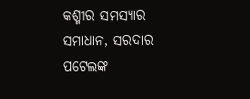କଶ୍ମୀର ସମସ୍ୟାର ସମାଧାନ, ସରଦାର ପଟେଲଙ୍କ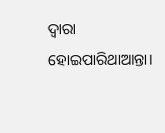ଦ୍ବାରା ହୋଇପାରିଥାଆନ୍ତା।